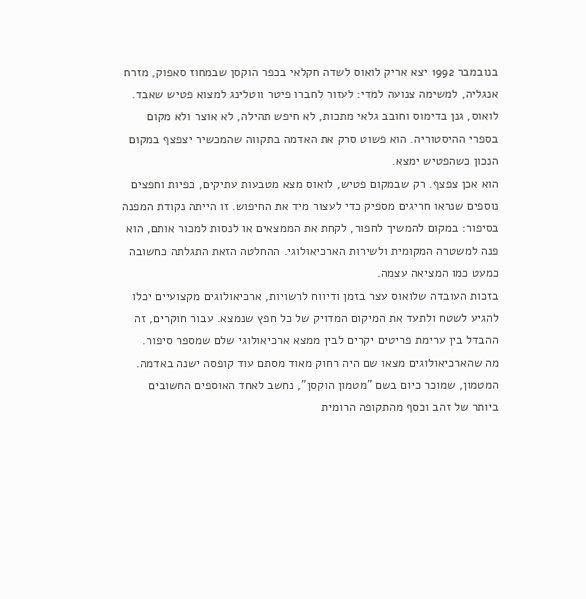בנובמבר 1992 יצא אריק לואוס לשדה חקלאי בכפר הוקסן שבמחוז סאפוק, מזרח אנגליה, למשימה צנועה למדי: לעזור לחברו פיטר ווטלינג למצוא פטיש שאבד. לואוס, גנן בדימוס וחובב גלאי מתכות, לא חיפש תהילה, לא אוצר ולא מקום בספרי ההיסטוריה. הוא פשוט סרק את האדמה בתקווה שהמכשיר יצפצף במקום הנכון כשהפטיש ימצא.
הוא אכן צפצף. רק שבמקום פטיש, לואוס מצא מטבעות עתיקים, כפיות וחפצים נוספים שנראו חריגים מספיק כדי לעצור מיד את החיפוש. זו הייתה נקודת המפנה בסיפור: במקום להמשיך לחפור, לקחת את הממצאים או לנסות למכור אותם, הוא פנה למשטרה המקומית ולשירות הארכיאולוגי. ההחלטה הזאת התגלתה כחשובה כמעט כמו המציאה עצמה.
בזכות העובדה שלואוס עצר בזמן ודיווח לרשויות, ארכיאולוגים מקצועיים יכלו להגיע לשטח ולתעד את המיקום המדויק של כל חפץ שנמצא. עבור חוקרים, זה ההבדל בין ערימת פריטים יקרים לבין ממצא ארכיאולוגי שלם שמספר סיפור.
מה שהארכיאולוגים מצאו שם היה רחוק מאוד מסתם עוד קופסה ישנה באדמה. המטמון, שמוכר כיום בשם "מטמון הוקסן", נחשב לאחד האוספים החשובים ביותר של זהב וכסף מהתקופה הרומית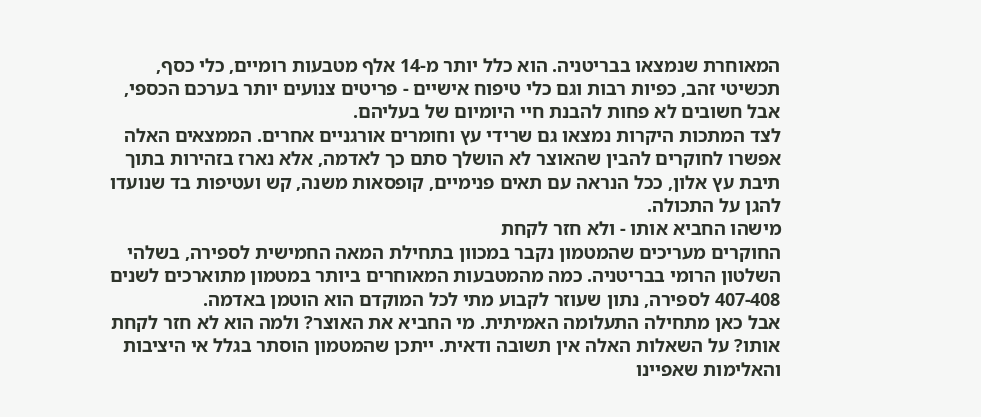המאוחרת שנמצאו בבריטניה. הוא כלל יותר מ-14 אלף מטבעות רומיים, כלי כסף, תכשיטי זהב, כפיות רבות וגם כלי טיפוח אישיים - פריטים צנועים יותר בערכם הכספי, אבל חשובים לא פחות להבנת חיי היומיום של בעליהם.
לצד המתכות היקרות נמצאו גם שרידי עץ וחומרים אורגניים אחרים. הממצאים האלה אפשרו לחוקרים להבין שהאוצר לא הושלך סתם כך לאדמה, אלא נארז בזהירות בתוך תיבת עץ אלון, ככל הנראה עם תאים פנימיים, קופסאות משנה, קש ועטיפות בד שנועדו להגן על התכולה.
מישהו החביא אותו - ולא חזר לקחת
החוקרים מעריכים שהמטמון נקבר במכוון בתחילת המאה החמישית לספירה, בשלהי השלטון הרומי בבריטניה. כמה מהמטבעות המאוחרים ביותר במטמון מתוארכים לשנים 407-408 לספירה, נתון שעוזר לקבוע מתי לכל המוקדם הוא הוטמן באדמה.
אבל כאן מתחילה התעלומה האמיתית. מי החביא את האוצר? ולמה הוא לא חזר לקחת אותו? על השאלות האלה אין תשובה ודאית. ייתכן שהמטמון הוסתר בגלל אי היציבות והאלימות שאפיינו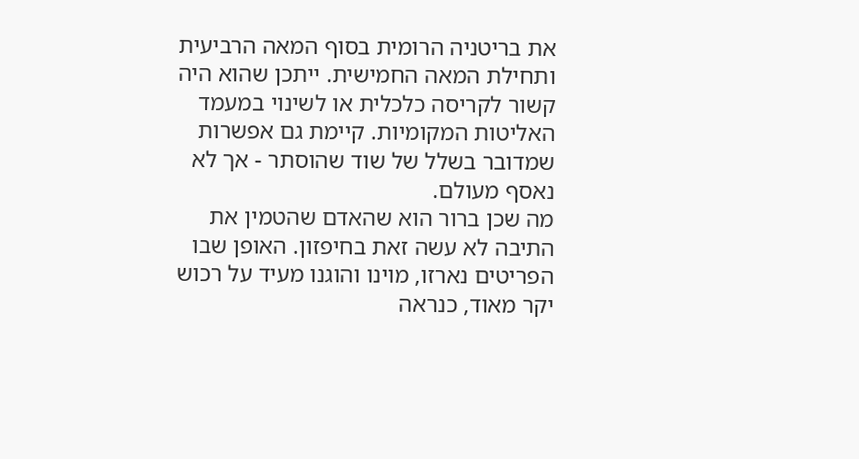את בריטניה הרומית בסוף המאה הרביעית ותחילת המאה החמישית. ייתכן שהוא היה קשור לקריסה כלכלית או לשינוי במעמד האליטות המקומיות. קיימת גם אפשרות שמדובר בשלל של שוד שהוסתר - אך לא נאסף מעולם.
מה שכן ברור הוא שהאדם שהטמין את התיבה לא עשה זאת בחיפזון. האופן שבו הפריטים נארזו, מוינו והוגנו מעיד על רכוש יקר מאוד, כנראה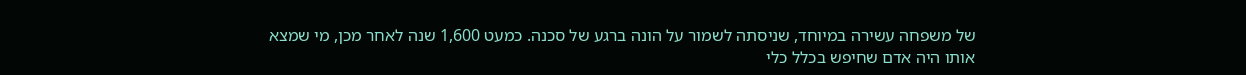של משפחה עשירה במיוחד, שניסתה לשמור על הונה ברגע של סכנה. כמעט 1,600 שנה לאחר מכן, מי שמצא אותו היה אדם שחיפש בכלל כלי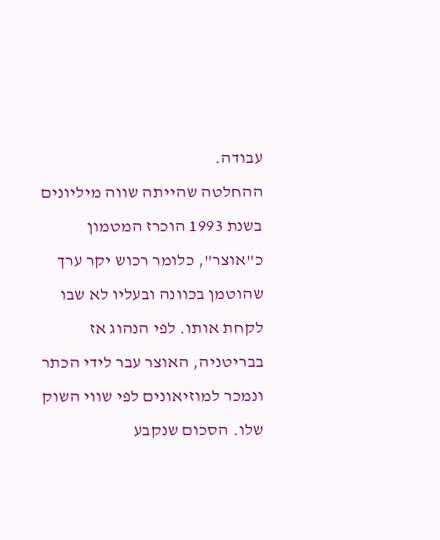עבודה.
ההחלטה שהייתה שווה מיליונים
בשנת 1993 הוכרז המטמון כ"אוצר", כלומר רכוש יקר ערך שהוטמן בכוונה ובעליו לא שבו לקחת אותו. לפי הנהוג אז בבריטניה, האוצר עבר לידי הכתר ונמכר למוזיאונים לפי שווי השוק שלו. הסכום שנקבע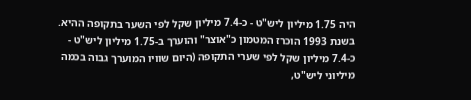היה 1.75 מיליון ליש"ט - כ-7.4 מיליון שקל לפי השער בתקופה ההיא. בשנת 1993 הוכרז המטמון כ"אוצר" והוערך ב-1.75 מיליון ליש"ט - כ-7.4 מיליון שקל לפי שערי התקופה (היום שוויו המוערך גבוה בכמה מיליוני ליש"ט,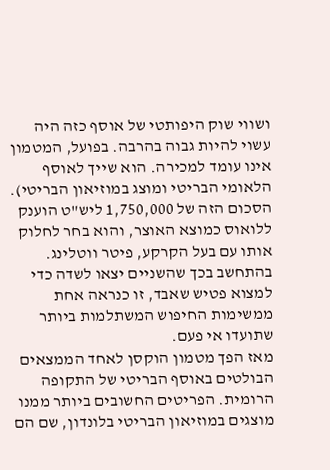ושווי שוק היפותטי של אוסף כזה היה עשוי להיות גבוה בהרבה. בפועל, המטמון אינו עומד למכירה. הוא שייך לאוסף הלאומי הבריטי ומוצג במוזיאון הבריטי).
הסכום הזה של 1,750,000 ליש"ט הוענק ללואוס כמוצא האוצר, והוא בחר לחלוק אותו עם בעל הקרקע, פיטר ווטלינג. בהתחשב בכך שהשניים יצאו לשדה כדי למצוא פטיש שאבד, זו כנראה אחת ממשימות החיפוש המשתלמות ביותר שתועדו אי פעם.
מאז הפך מטמון הוקסן לאחד הממצאים הבולטים באוסף הבריטי של התקופה הרומית. הפריטים החשובים ביותר ממנו מוצגים במוזיאון הבריטי בלונדון, שם הם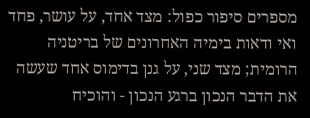מספרים סיפור כפול: מצד אחד, על עושר, פחד ואי ודאות בימיה האחרונים של בריטניה הרומית; מצד שני, על גנן בדימוס אחד שעשה את הדבר הנכון ברגע הנכון - והוכיח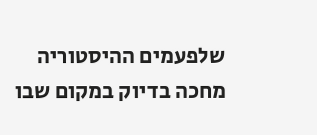שלפעמים ההיסטוריה מחכה בדיוק במקום שבו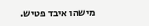מישהו איבד פטיש.